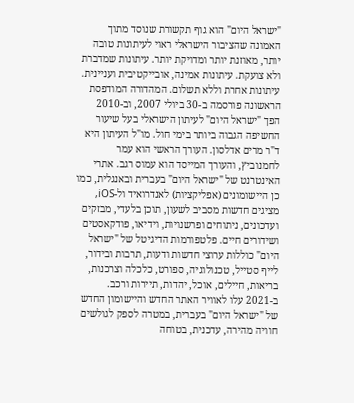"ישראל היום" הוא גוף תקשורת שנוסד מתוך האמונה שהציבור הישראלי ראוי לעיתונות טובה יותר, מאוזנת יותר ומדויקת יותר. עיתונות שמדברת ולא צועקת. עיתונות אמינה, אובייקטיבית ועניינית. עיתונות אחרת וללא תשלום. המהדורה המודפסת הראשונה פורסמה ב-30 ביולי 2007, וב-2010 הפך "ישראל היום" לעיתון הישראלי בעל שיעור החשיפה הגבוה ביותר בימי חול. מו"ל העיתון היא ד"ר מרים אדלסון. העורך הראשי הוא עמר לחמנוביץ, והעורך המייסד הוא עמוס רגב. אתרי האינטרנט של "ישראל היום" בעברית ובאנגלית, כמו כן היישומונים (אפליקציות) לאנדרואיד ול-iOS, מציגים חדשות מסביב לשעון, תוכן בלעדי, מבזקים ועדכונים, ניתוחים ופרשנויות, וידיאו, פודקאסטים ושידורים חיים. פלטפורמות הדיגיטל של "ישראל היום" כוללות ערוצי חדשות ודעות, תרבות ובידור, לייף סטייל, טכנולוגיה, ספורט, כלכלה וצרכנות, בריאות, חיילים, אוכל, יהדות, תיירות ורכב. ב-2021 עלו לאוויר האתר החדש והיישומון החדש של "ישראל היום" בעברית, במטרה לספק לגולשים חוויה מהירה, עדכנית, בטוחה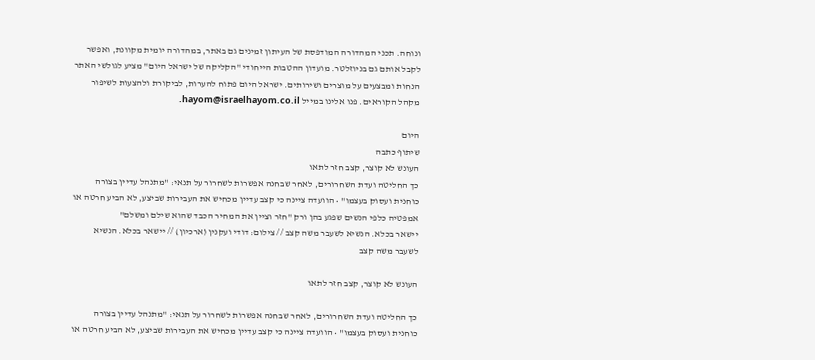ונוחה. תכני המהדורה המודפסת של העיתון זמינים גם באתר, במהדורה יומית מקוונת, ואפשר לקבל אותם גם בניוזלטר. מועדון ההטבות הייחודי "הקליקה של ישראל היום" מציע לגולשי האתר הנחות ומבצעים על מוצרים ושירותים. ישראל היום פתוח להערות, לביקורת ולהצעות לשיפור מקהל הקוראים. פנו אלינו במייל hayom@israelhayom.co.il.

היום
שיתוף כתבה
העונש לא קוצר, קצב חזר לתאו
כך החליטה ועדת השחרורים, לאחר שבחנה אפשרות לשחרור על תנאי: "מתנהל עדיין בצורה כוחנית ועסוק בעצמו" • הוועדה ציינה כי קצב עדיין מכחיש את העבירות שביצע, לא הביע חרטה או אמפטיה כלפי הנשים שפגע בהן ורק "חזר וציין את המחיר הכבד שהוא שילם ומשלם"
יישאר בכלא. הנשיא לשעבר משה קצב // צילום: דודי ועקנין (ארכיון) // יישאר בכלא. הנשיא לשעבר משה קצב

העונש לא קוצר, קצב חזר לתאו

כך החליטה ועדת השחרורים, לאחר שבחנה אפשרות לשחרור על תנאי: "מתנהל עדיין בצורה כוחנית ועסוק בעצמו" • הוועדה ציינה כי קצב עדיין מכחיש את העבירות שביצע, לא הביע חרטה או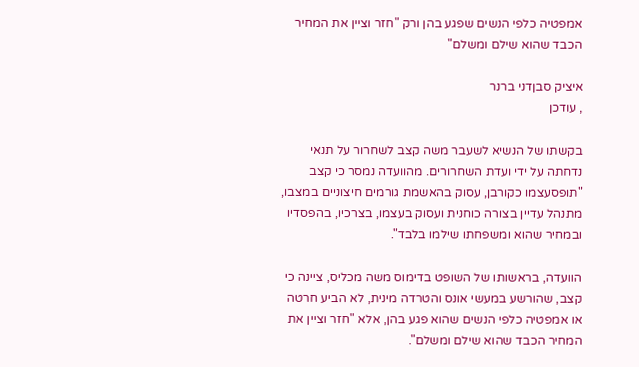אמפטיה כלפי הנשים שפגע בהן ורק "חזר וציין את המחיר הכבד שהוא שילם ומשלם"

איציק סבןדני ברנר
, עודכן

בקשתו של הנשיא לשעבר משה קצב לשחרור על תנאי נדחתה על ידי ועדת השחרורים. מהוועדה נמסר כי קצב "תופסעצמו כקורבן, עסוק בהאשמת גורמים חיצוניים במצבו, מתנהל עדיין בצורה כוחנית ועסוק בעצמו, בצרכיו, בהפסדיו ובמחיר שהוא ומשפחתו שילמו בלבד".

הוועדה, בראשותו של השופט בדימוס משה מכליס, ציינה כי קצב, שהורשע במעשי אונס והטרדה מינית, לא הביע חרטה או אמפטיה כלפי הנשים שהוא פגע בהן, אלא "חזר וציין את המחיר הכבד שהוא שילם ומשלם".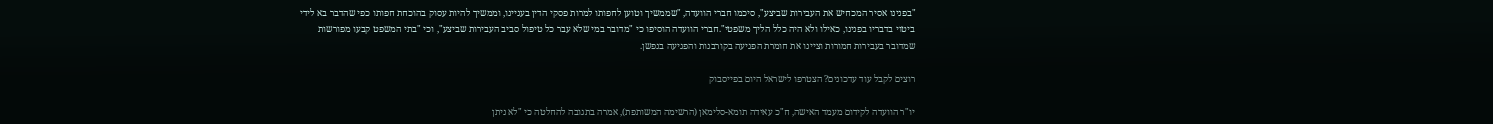"בפנינו אסיר המכחיש את העבירות שביצע", סיכמו חברי הוועדה, "שממשיך וטוען לחפותו למרות פסקי הדין בעניינו, וממשיך להיות עסוק בהוכחת חפותו כפי שהדבר בא לידי ביטוי בדבריו בפנינו, כאילו ולא היה כלל הליך משפטי".חברי הוועדה הוסיפו כי "מדובר במי שלא עבר כל טיפול סביב העבירות שביצע", וכי "בתי המשפט קבעו מפורשות שמדובר בעבירות חמורות וציינו את חומרת הפגיעה בקורבנות והפגיעה בנפשן.

רוצים לקבל עוד עדכונים? הצטרפו לישראל היום בפייסבוק

יו"ר הוועדה לקידום מעמד האישה, ח"כ עאידה תומא-סלימאן (הרשימה המשותפת), אמרה בתגובה להחלטה כי "לא ניתן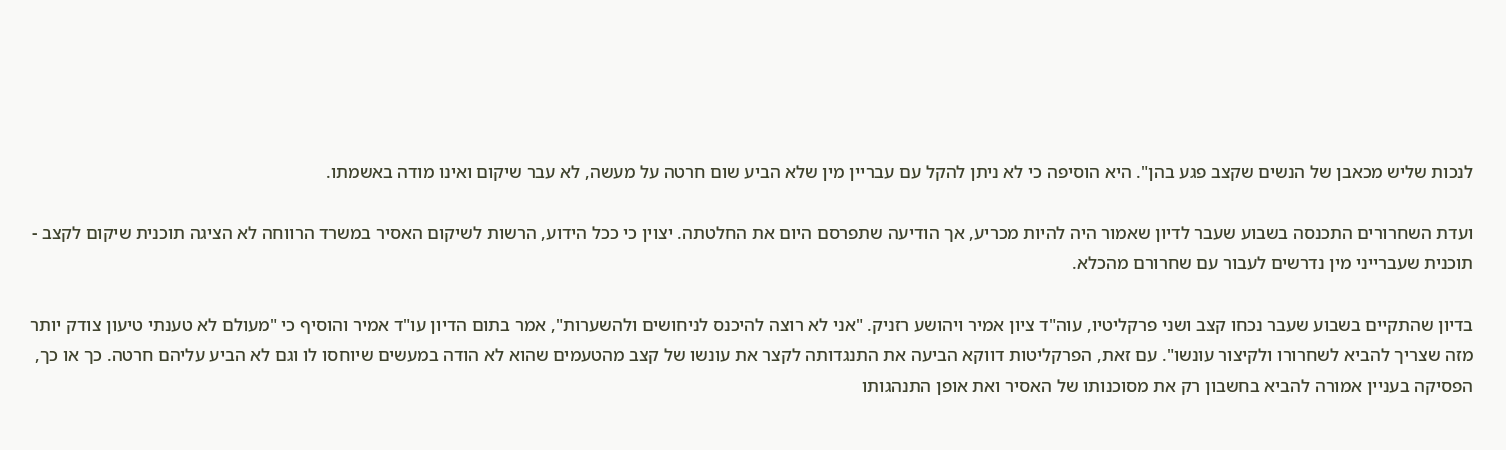לנכות שליש מכאבן של הנשים שקצב פגע בהן". היא הוסיפה כי לא ניתן להקל עם עבריין מין שלא הביע שום חרטה על מעשה, לא עבר שיקום ואינו מודה באשמתו.

ועדת השחרורים התכנסה בשבוע שעבר לדיון שאמור היה להיות מכריע, אך הודיעה שתפרסם היום את החלטתה. יצוין כי ככל הידוע, הרשות לשיקום האסיר במשרד הרווחה לא הציגה תוכנית שיקום לקצב - תוכנית שעברייני מין נדרשים לעבור עם שחרורם מהכלא.

בדיון שהתקיים בשבוע שעבר נכחו קצב ושני פרקליטיו, עוה"ד ציון אמיר ויהושע רזניק. "אני לא רוצה להיכנס לניחושים ולהשערות", אמר בתום הדיון עו"ד אמיר והוסיף כי "מעולם לא טענתי טיעון צודק יותר מזה שצריך להביא לשחרורו ולקיצור עונשו". עם זאת, הפרקליטות דווקא הביעה את התנגדותה לקצר את עונשו של קצב מהטעמים שהוא לא הודה במעשים שיוחסו לו וגם לא הביע עליהם חרטה. כך או כך, הפסיקה בעניין אמורה להביא בחשבון רק את מסוכנותו של האסיר ואת אופן התנהגותו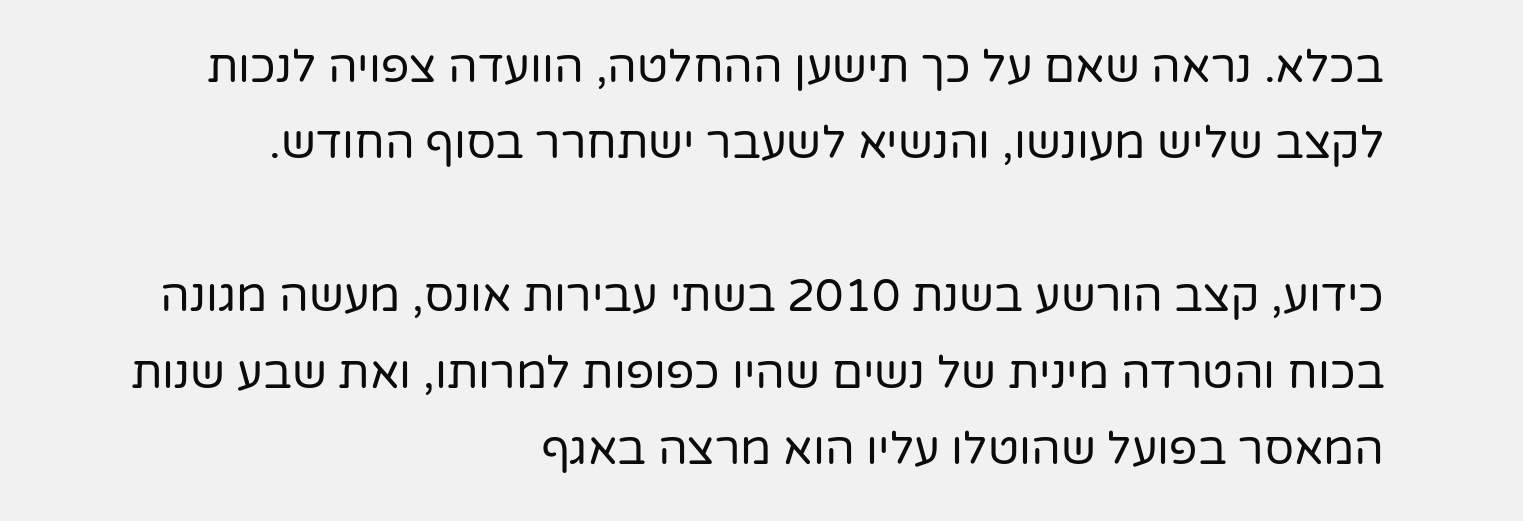בכלא. נראה שאם על כך תישען ההחלטה, הוועדה צפויה לנכות לקצב שליש מעונשו, והנשיא לשעבר ישתחרר בסוף החודש.

כידוע, קצב הורשע בשנת 2010 בשתי עבירות אונס, מעשה מגונה בכוח והטרדה מינית של נשים שהיו כפופות למרותו, ואת שבע שנות המאסר בפועל שהוטלו עליו הוא מרצה באגף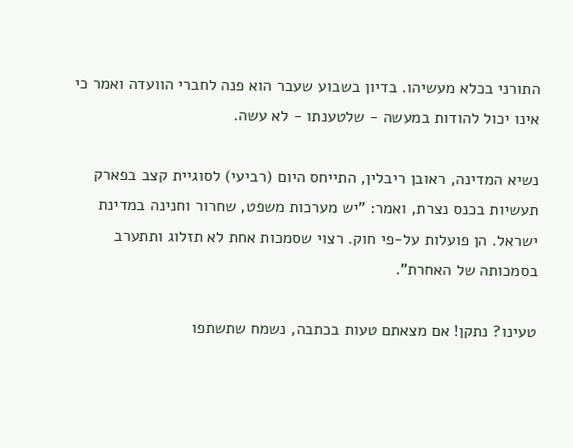התורני בכלא מעשיהו. בדיון בשבוע שעבר הוא פנה לחברי הוועדה ואמר כי אינו יכול להודות במעשה - שלטענתו - לא עשה.

נשיא המדינה, ראובן ריבלין, התייחס היום (רביעי) לסוגיית קצב בפארק תעשיות בכנס נצרת, ואמר: "יש מערכות משפט, שחרור וחנינה במדינת ישראל. הן פועלות על-פי חוק. רצוי שסמכות אחת לא תזלוג ותתערב בסמכותה של האחרת".

טעינו? נתקן! אם מצאתם טעות בכתבה, נשמח שתשתפו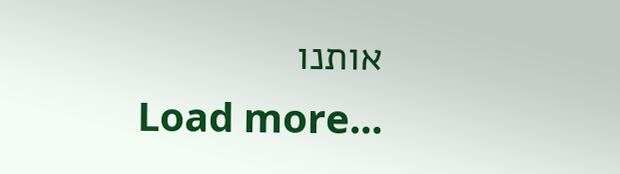אותנו
Load more...